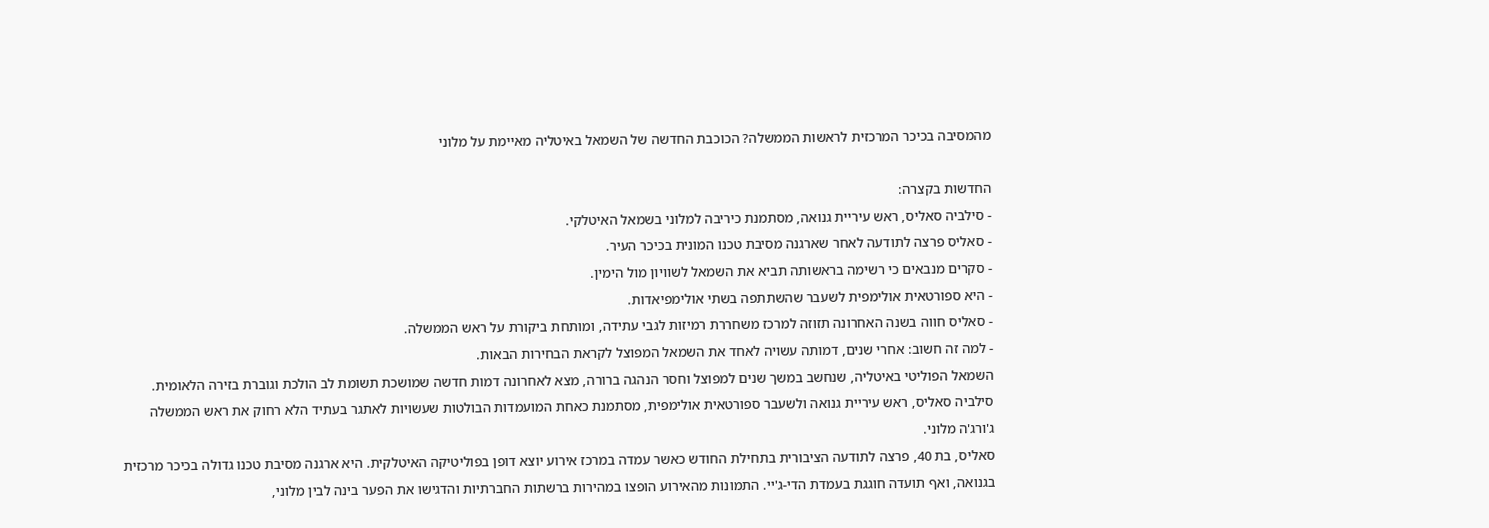מהמסיבה בכיכר המרכזית לראשות הממשלה? הכוכבת החדשה של השמאל באיטליה מאיימת על מלוני

החדשות בקצרה:
- סילביה סאליס, ראש עיריית גנואה, מסתמנת כיריבה למלוני בשמאל האיטלקי.
- סאליס פרצה לתודעה לאחר שארגנה מסיבת טכנו המונית בכיכר העיר.
- סקרים מנבאים כי רשימה בראשותה תביא את השמאל לשוויון מול הימין.
- היא ספורטאית אולימפית לשעבר שהשתתפה בשתי אולימפיאדות.
- סאליס חווה בשנה האחרונה תזוזה למרכז משחררת רמיזות לגבי עתידה, ומותחת ביקורת על ראש הממשלה.
- למה זה חשוב: אחרי שנים, דמותה עשויה לאחד את השמאל המפוצל לקראת הבחירות הבאות.
השמאל הפוליטי באיטליה, שנחשב במשך שנים למפוצל וחסר הנהגה ברורה, מצא לאחרונה דמות חדשה שמושכת תשומת לב הולכת וגוברת בזירה הלאומית. סילביה סאליס, ראש עיריית גנואה ולשעבר ספורטאית אולימפית, מסתמנת כאחת המועמדות הבולטות שעשויות לאתגר בעתיד הלא רחוק את ראש הממשלה ג'ורג'ה מלוני.
סאליס, בת 40, פרצה לתודעה הציבורית בתחילת החודש כאשר עמדה במרכז אירוע יוצא דופן בפוליטיקה האיטלקית. היא ארגנה מסיבת טכנו גדולה בכיכר מרכזית בגנואה, ואף תועדה חוגגת בעמדת הדי-ג'יי. התמונות מהאירוע הופצו במהירות ברשתות החברתיות והדגישו את הפער בינה לבין מלוני,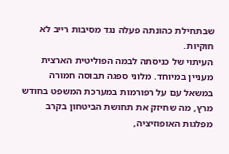שבתחילת כהונתה פעלה נגד מסיבות רייב לא חוקיות.
העיתוי של כניסתה לבמה הפוליטית הארצית מעניין במיוחד. מלוני ספגה תבוסה חמורה במשאל עם על רפורמות במערכת המשפט בחודש מרץ, מה שחיזק את תחושת הביטחון בקרב מפלגות האופוזיציה,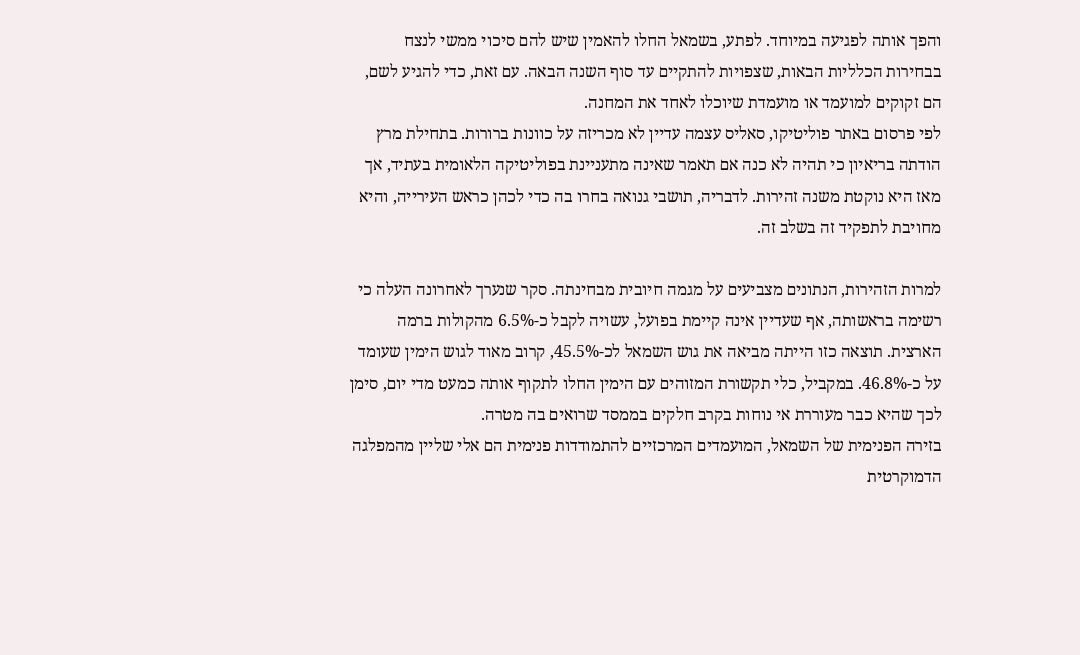והפך אותה לפגיעה במיוחד. לפתע, בשמאל החלו להאמין שיש להם סיכוי ממשי לנצח בבחירות הכלליות הבאות, שצפויות להתקיים עד סוף השנה הבאה. עם זאת, כדי להגיע לשם, הם זקוקים למועמד או מועמדת שיוכלו לאחד את המחנה.
לפי פרסום באתר פוליטיקו, סאליס עצמה עדיין לא מכריזה על כוונות ברורות. בתחילת מרץ הודתה בריאיון כי תהיה לא כנה אם תאמר שאינה מתעניינת בפוליטיקה הלאומית בעתיד, אך מאז היא נוקטת משנה זהירות. לדבריה, תושבי גנואה בחרו בה כדי לכהן כראש העירייה, והיא מחויבת לתפקיד זה בשלב זה.

למרות הזהירות, הנתונים מצביעים על מגמה חיובית מבחינתה. סקר שנערך לאחרונה העלה כי רשימה בראשותה, אף שעדיין אינה קיימת בפועל, עשויה לקבל כ-6.5% מהקולות ברמה הארצית. תוצאה כזו הייתה מביאה את גוש השמאל לכ-45.5%, קרוב מאוד לגוש הימין שעומד על כ-46.8%. במקביל, כלי תקשורת המזוהים עם הימין החלו לתקוף אותה כמעט מדי יום, סימן לכך שהיא כבר מעוררת אי נוחות בקרב חלקים בממסד שרואים בה מטרה.
בזירה הפנימית של השמאל, המועמדים המרכזיים להתמודדות פנימית הם אלי שליין מהמפלגה הדמוקרטית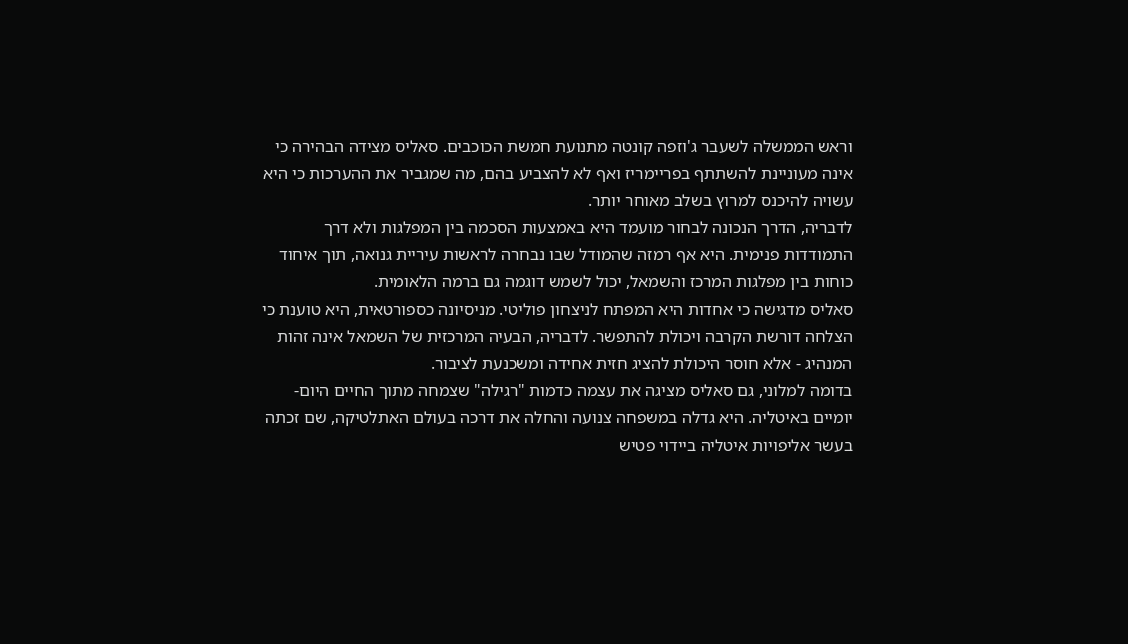וראש הממשלה לשעבר ג'וזפה קונטה מתנועת חמשת הכוכבים. סאליס מצידה הבהירה כי אינה מעוניינת להשתתף בפריימריז ואף לא להצביע בהם, מה שמגביר את ההערכות כי היא עשויה להיכנס למרוץ בשלב מאוחר יותר.
לדבריה, הדרך הנכונה לבחור מועמד היא באמצעות הסכמה בין המפלגות ולא דרך התמודדות פנימית. היא אף רמזה שהמודל שבו נבחרה לראשות עיריית גנואה, תוך איחוד כוחות בין מפלגות המרכז והשמאל, יכול לשמש דוגמה גם ברמה הלאומית.
סאליס מדגישה כי אחדות היא המפתח לניצחון פוליטי. מניסיונה כספורטאית, היא טוענת כי הצלחה דורשת הקרבה ויכולת להתפשר. לדבריה, הבעיה המרכזית של השמאל אינה זהות המנהיג - אלא חוסר היכולת להציג חזית אחידה ומשכנעת לציבור.
בדומה למלוני, גם סאליס מציגה את עצמה כדמות "רגילה" שצמחה מתוך החיים היום-יומיים באיטליה. היא גדלה במשפחה צנועה והחלה את דרכה בעולם האתלטיקה, שם זכתה בעשר אליפויות איטליה ביידוי פטיש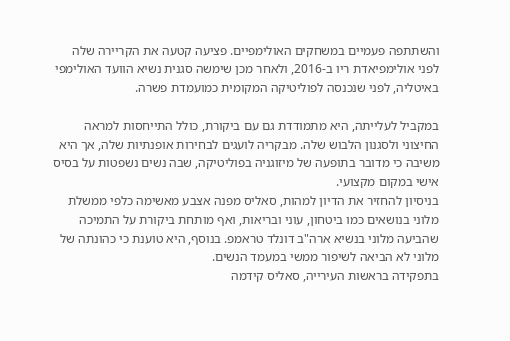והשתתפה פעמיים במשחקים האולימפיים. פציעה קטעה את הקריירה שלה לפני אולימפיאדת ריו ב-2016, ולאחר מכן שימשה סגנית נשיא הוועד האולימפי באיטליה, לפני שנכנסה לפוליטיקה המקומית כמועמדת פשרה.

במקביל לעלייתה, היא מתמודדת גם עם ביקורת, כולל התייחסות למראה החיצוני ולסגנון הלבוש שלה. מבקריה לועגים לבחירות אופנתיות שלה, אך היא משיבה כי מדובר בתופעה של מיזוגניה בפוליטיקה, שבה נשים נשפטות על בסיס אישי במקום מקצועי.
בניסיון להחזיר את הדיון למהות, סאליס מפנה אצבע מאשימה כלפי ממשלת מלוני בנושאים כמו ביטחון, עוני ובריאות, ואף מותחת ביקורת על התמיכה שהביעה מלוני בנשיא ארה"ב דונלד טראמפ. בנוסף, היא טוענת כי כהונתה של מלוני לא הביאה לשיפור ממשי במעמד הנשים.
בתפקידה בראשות העירייה, סאליס קידמה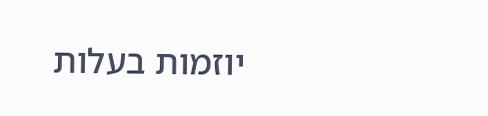יוזמות בעלות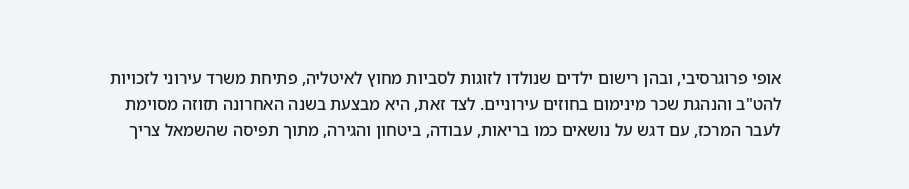אופי פרוגרסיבי, ובהן רישום ילדים שנולדו לזוגות לסביות מחוץ לאיטליה, פתיחת משרד עירוני לזכויות להט"ב והנהגת שכר מינימום בחוזים עירוניים. לצד זאת, היא מבצעת בשנה האחרונה תזוזה מסוימת לעבר המרכז, עם דגש על נושאים כמו בריאות, עבודה, ביטחון והגירה, מתוך תפיסה שהשמאל צריך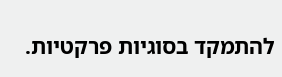להתמקד בסוגיות פרקטיות.